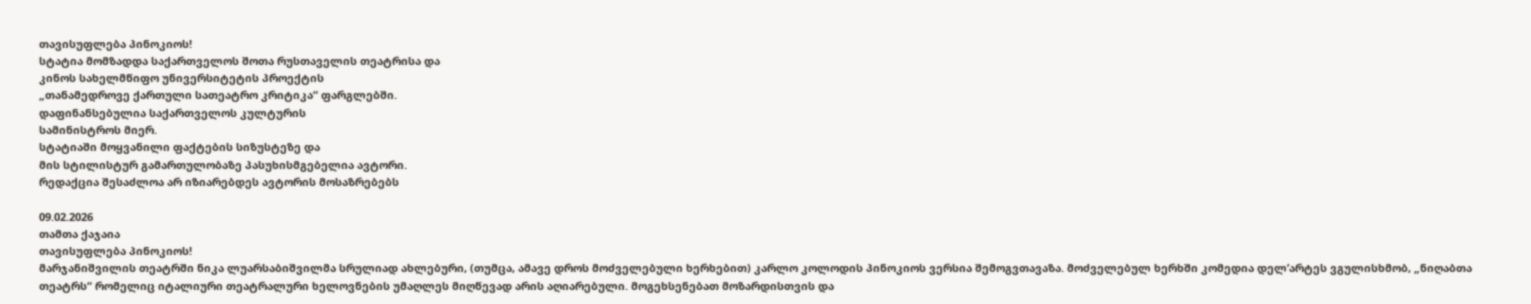თავისუფლება პინოკიოს!
სტატია მომზადდა საქართველოს შოთა რუსთაველის თეატრისა და
კინოს სახელმწიფო უნივერსიტეტის პროექტის
„თანამედროვე ქართული სათეატრო კრიტიკა“ ფარგლებში.
დაფინანსებულია საქართველოს კულტურის
სამინისტროს მიერ.
სტატიაში მოყვანილი ფაქტების სიზუსტეზე და
მის სტილისტურ გამართულობაზე პასუხისმგებელია ავტორი.
რედაქცია შესაძლოა არ იზიარებდეს ავტორის მოსაზრებებს

09.02.2026
თამთა ქაჯაია
თავისუფლება პინოკიოს!
მარჯანიშვილის თეატრში ნიკა ლუარსაბიშვილმა სრულიად ახლებური, (თუმცა, ამავე დროს მოძველებული ხერხებით) კარლო კოლოდის პინოკიოს ვერსია შემოგვთავაზა. მოძველებულ ხერხში კომედია დელ’არტეს ვგულისხმობ, „ნიღაბთა თეატრს“ რომელიც იტალიური თეატრალური ხელოვნების უმაღლეს მიღწევად არის აღიარებული. მოგეხსენებათ მოზარდისთვის და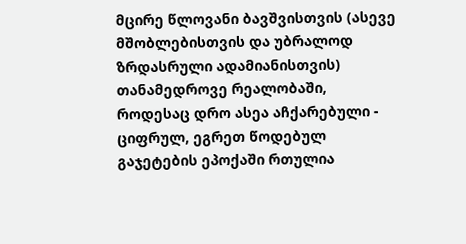მცირე წლოვანი ბავშვისთვის (ასევე მშობლებისთვის და უბრალოდ ზრდასრული ადამიანისთვის) თანამედროვე რეალობაში, როდესაც დრო ასეა აჩქარებული - ციფრულ, ეგრეთ წოდებულ გაჯეტების ეპოქაში რთულია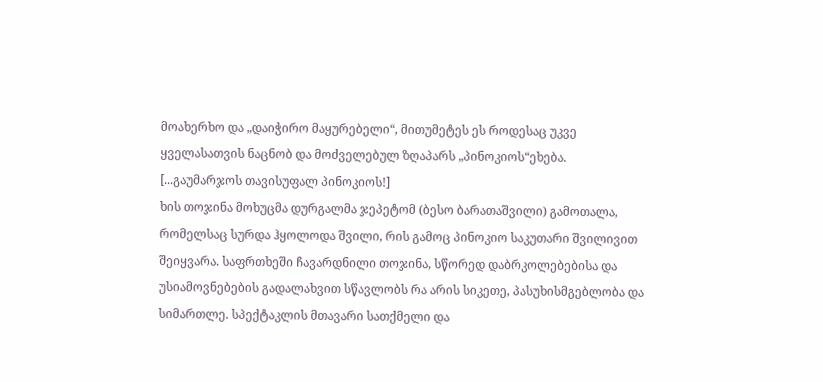მოახერხო და „დაიჭირო მაყურებელი“, მითუმეტეს ეს როდესაც უკვე ყველასათვის ნაცნობ და მოძველებულ ზღაპარს „პინოკიოს“ეხება.
[...გაუმარჯოს თავისუფალ პინოკიოს!]
ხის თოჯინა მოხუცმა დურგალმა ჯეპეტომ (ბესო ბარათაშვილი) გამოთალა, რომელსაც სურდა ჰყოლოდა შვილი, რის გამოც პინოკიო საკუთარი შვილივით შეიყვარა. საფრთხეში ჩავარდნილი თოჯინა, სწორედ დაბრკოლებებისა და უსიამოვნებების გადალახვით სწავლობს რა არის სიკეთე, პასუხისმგებლობა და სიმართლე. სპექტაკლის მთავარი სათქმელი და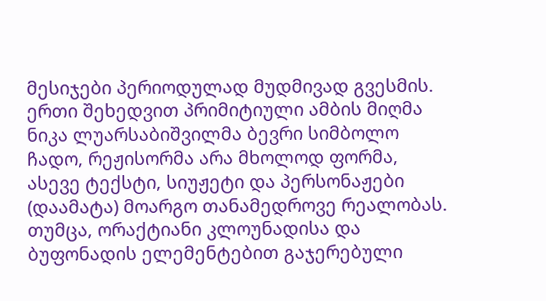მესიჯები პერიოდულად მუდმივად გვესმის.
ერთი შეხედვით პრიმიტიული ამბის მიღმა ნიკა ლუარსაბიშვილმა ბევრი სიმბოლო ჩადო, რეჟისორმა არა მხოლოდ ფორმა, ასევე ტექსტი, სიუჟეტი და პერსონაჟები (დაამატა) მოარგო თანამედროვე რეალობას. თუმცა, ორაქტიანი კლოუნადისა და ბუფონადის ელემენტებით გაჯერებული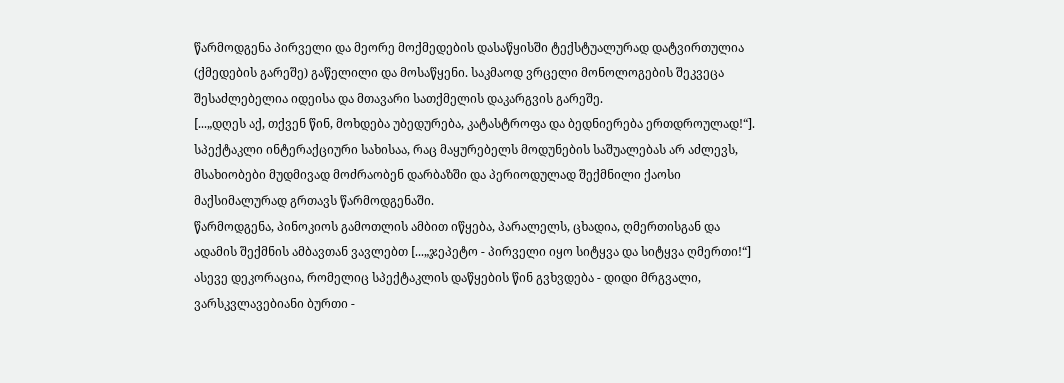წარმოდგენა პირველი და მეორე მოქმედების დასაწყისში ტექსტუალურად დატვირთულია (ქმედების გარეშე) გაწელილი და მოსაწყენი. საკმაოდ ვრცელი მონოლოგების შეკვეცა შესაძლებელია იდეისა და მთავარი სათქმელის დაკარგვის გარეშე.
[...„დღეს აქ, თქვენ წინ, მოხდება უბედურება, კატასტროფა და ბედნიერება ერთდროულად!“].
სპექტაკლი ინტერაქციური სახისაა, რაც მაყურებელს მოდუნების საშუალებას არ აძლევს, მსახიობები მუდმივად მოძრაობენ დარბაზში და პერიოდულად შექმნილი ქაოსი მაქსიმალურად გრთავს წარმოდგენაში.
წარმოდგენა, პინოკიოს გამოთლის ამბით იწყება, პარალელს, ცხადია, ღმერთისგან და ადამის შექმნის ამბავთან ვავლებთ [...„ჯეპეტო - პირველი იყო სიტყვა და სიტყვა ღმერთი!“] ასევე დეკორაცია, რომელიც სპექტაკლის დაწყების წინ გვხვდება - დიდი მრგვალი, ვარსკვლავებიანი ბურთი -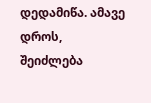დედამიწა. ამავე დროს, შეიძლება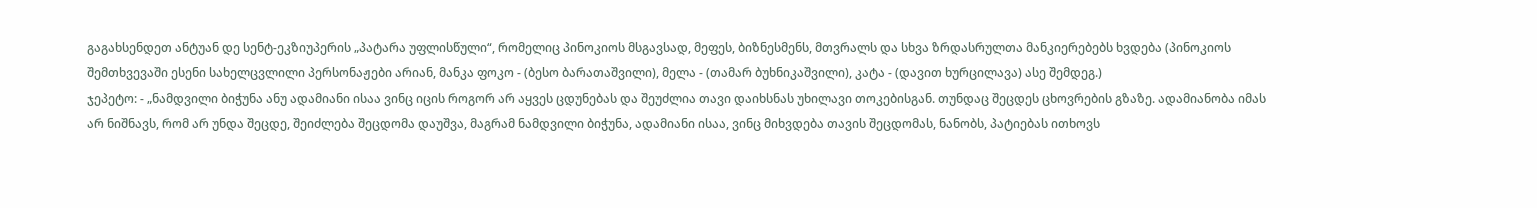გაგახსენდეთ ანტუან დე სენტ-ეკზიუპერის „პატარა უფლისწული“, რომელიც პინოკიოს მსგავსად, მეფეს, ბიზნესმენს, მთვრალს და სხვა ზრდასრულთა მანკიერებებს ხვდება (პინოკიოს შემთხვევაში ესენი სახელცვლილი პერსონაჟები არიან, მანკა ფოკო - (ბესო ბარათაშვილი), მელა - (თამარ ბუხნიკაშვილი), კატა - (დავით ხურცილავა) ასე შემდეგ.)
ჯეპეტო: - „ნამდვილი ბიჭუნა ანუ ადამიანი ისაა ვინც იცის როგორ არ აყვეს ცდუნებას და შეუძლია თავი დაიხსნას უხილავი თოკებისგან. თუნდაც შეცდეს ცხოვრების გზაზე. ადამიანობა იმას არ ნიშნავს, რომ არ უნდა შეცდე, შეიძლება შეცდომა დაუშვა, მაგრამ ნამდვილი ბიჭუნა, ადამიანი ისაა, ვინც მიხვდება თავის შეცდომას, ნანობს, პატიებას ითხოვს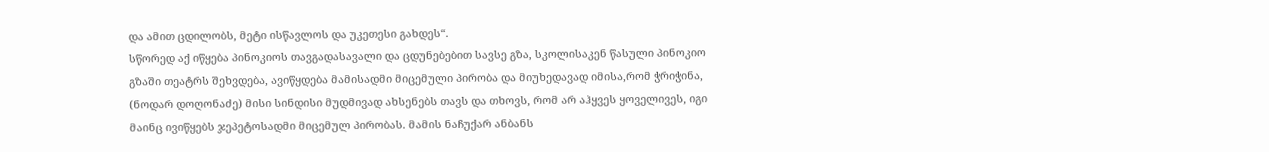და ამით ცდილობს, მეტი ისწავლოს და უკეთესი გახდეს“.
სწორედ აქ იწყება პინოკიოს თავგადასავალი და ცდუნებებით სავსე გზა, სკოლისაკენ წასული პინოკიო გზაში თეატრს შეხვდება, ავიწყდება მამისადმი მიცემული პირობა და მიუხედავად იმისა,რომ ჭრიჭინა, (ნოდარ დოღონაძე) მისი სინდისი მუდმივად ახსენებს თავს და თხოვს, რომ არ აჰყვეს ყოველივეს, იგი მაინც ივიწყებს ჯეპეტოსადმი მიცემულ პირობას. მამის ნაჩუქარ ანბანს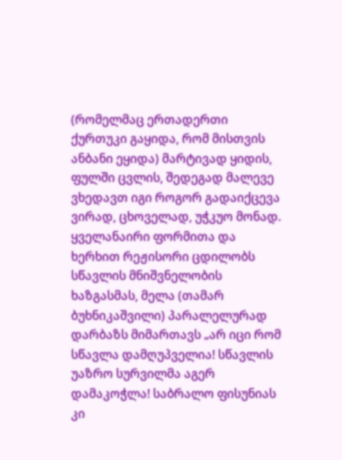(რომელმაც ერთადერთი ქურთუკი გაყიდა, რომ მისთვის ანბანი ეყიდა) მარტივად ყიდის, ფულში ცვლის, შედეგად მალევე ვხედავთ იგი როგორ გადაიქცევა ვირად, ცხოველად, უჭკუო მონად. ყველანაირი ფორმითა და ხერხით რეჟისორი ცდილობს სწავლის მნიშვნელობის ხაზგასმას, მელა (თამარ ბუხნიკაშვილი) პარალელურად დარბაზს მიმართავს „არ იცი რომ სწავლა დამღუპველია! სწავლის უაზრო სურვილმა აგერ დამაკოჭლა! საბრალო ფისუნიას კი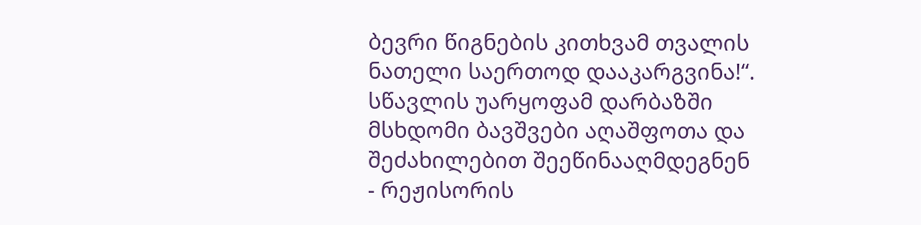ბევრი წიგნების კითხვამ თვალის ნათელი საერთოდ დააკარგვინა!“. სწავლის უარყოფამ დარბაზში მსხდომი ბავშვები აღაშფოთა და შეძახილებით შეეწინააღმდეგნენ - რეჟისორის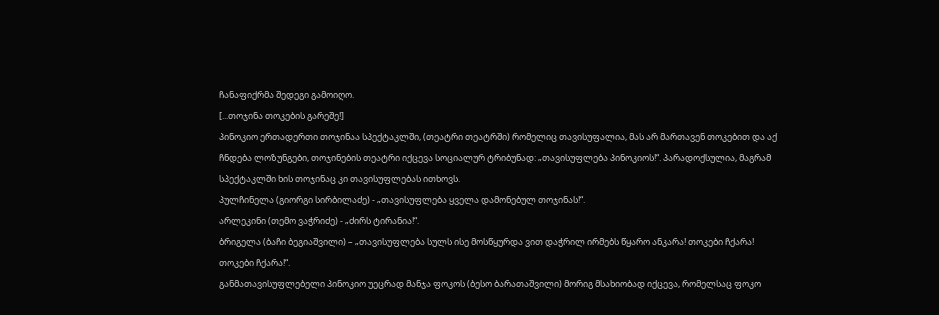ჩანაფიქრმა შედეგი გამოიღო.
[...თოჯინა თოკების გარეშე!]
პინოკიო ერთადერთი თოჯინაა სპექტაკლში, (თეატრი თეატრში) რომელიც თავისუფალია, მას არ მართავენ თოკებით და აქ ჩნდება ლოზუნგები, თოჯინების თეატრი იქცევა სოციალურ ტრიბუნად: „თავისუფლება პინოკიოს!“. პარადოქსულია, მაგრამ სპექტაკლში ხის თოჯინაც კი თავისუფლებას ითხოვს.
პულჩინელა (გიორგი სირბილაძე) - „თავისუფლება ყველა დამონებულ თოჯინას!“.
არლეკინი (თემო ვაჭრიძე) - „ძირს ტირანია!“.
ბრიგელა (ბაჩი ბეგიაშვილი) – „თავისუფლება სულს ისე მოსწყურდა ვით დაჭრილ ირმებს წყარო ანკარა! თოკები ჩქარა! თოკები ჩქარა!“.
განმათავისუფლებელი პინოკიო უეცრად მანჯა ფოკოს (ბესო ბარათაშვილი) მორიგ მსახიობად იქცევა, რომელსაც ფოკო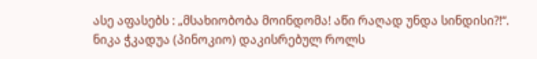ასე აფასებს : „მსახიობობა მოინდომა! აწი რაღად უნდა სინდისი?!“.
ნიკა ჭკადუა (პინოკიო) დაკისრებულ როლს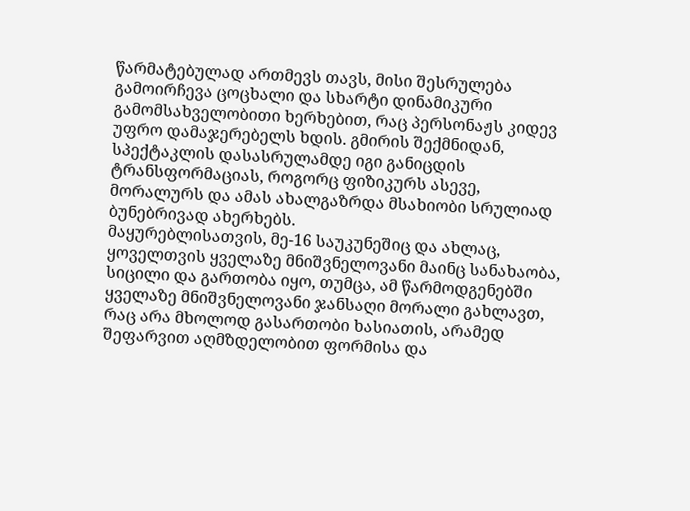წარმატებულად ართმევს თავს, მისი შესრულება გამოირჩევა ცოცხალი და სხარტი დინამიკური გამომსახველობითი ხერხებით, რაც პერსონაჟს კიდევ უფრო დამაჯერებელს ხდის. გმირის შექმნიდან, სპექტაკლის დასასრულამდე იგი განიცდის ტრანსფორმაციას, როგორც ფიზიკურს ასევე, მორალურს და ამას ახალგაზრდა მსახიობი სრულიად ბუნებრივად ახერხებს.
მაყურებლისათვის, მე-16 საუკუნეშიც და ახლაც, ყოველთვის ყველაზე მნიშვნელოვანი მაინც სანახაობა, სიცილი და გართობა იყო, თუმცა, ამ წარმოდგენებში ყველაზე მნიშვნელოვანი ჯანსაღი მორალი გახლავთ, რაც არა მხოლოდ გასართობი ხასიათის, არამედ შეფარვით აღმზდელობით ფორმისა და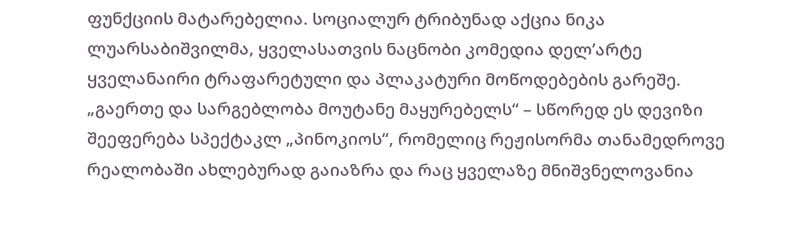ფუნქციის მატარებელია. სოციალურ ტრიბუნად აქცია ნიკა ლუარსაბიშვილმა, ყველასათვის ნაცნობი კომედია დელ’არტე ყველანაირი ტრაფარეტული და პლაკატური მოწოდებების გარეშე. „გაერთე და სარგებლობა მოუტანე მაყურებელს“ – სწორედ ეს დევიზი შეეფერება სპექტაკლ „პინოკიოს“, რომელიც რეჟისორმა თანამედროვე რეალობაში ახლებურად გაიაზრა და რაც ყველაზე მნიშვნელოვანია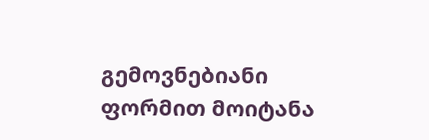გემოვნებიანი ფორმით მოიტანა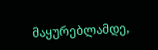მაყურებლამდე,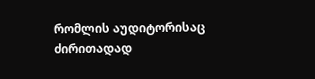რომლის აუდიტორისაც ძირითადად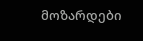მოზარდები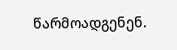წარმოადგენენ.